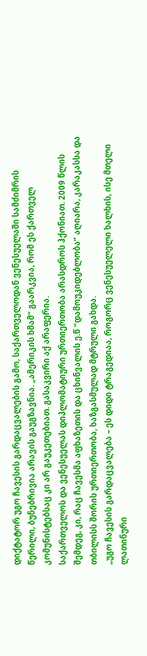დიქტატორ უგო ჩავესის გარდაცვალების გამო, საქართველოდან ვენესუელაში სამძიმრის წერილი, ბუნებრივია არავის გაუგზავნია. „ამერიკის ხმამ“ გაარკვია, რომ ეს ქართველ კომუნისტებსაც კი არ გაუკეთებიათ. გასაკვირი აქ არაფერია.
საქართველოს და ვენესუელას დიპლომატიური ურთიერთობა არასდროს ჰქონიათ. 2009 წლის შემდეგ, კი, რაც ჩავესმა აფხაზეთის და ცხინვალის ე.წ “დამოუკიდებლობა” აღიარა, კარაკასსა და თბილისს შორის ურთიერთობა, ხაზგასმულად მტრული გახდა.
„უგო ჩავესის გარდაცვალება – ეს დიდი ტრაგედიაა, როგორც ვენესუელელი ხალხის, ისე მთელი ლათინური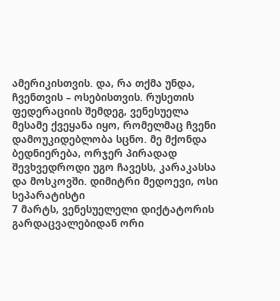ამერიკისთვის. და, რა თქმა უნდა, ჩვენთვის – ოსებისთვის. რუსეთის ფედერაციის შემდეგ, ვენესუელა მესამე ქვეყანა იყო, რომელმაც ჩვენი დამოუკიდებლობა სცნო. მე მქონდა ბედნიერება, ორჯერ პირადად შევხვედროდი უგო ჩავესს, კარაკასსა და მოსკოვში. დიმიტრი მედოევი, ოსი სეპარატისტი
7 მარტს, ვენესუელელი დიქტატორის გარდაცვალებიდან ორი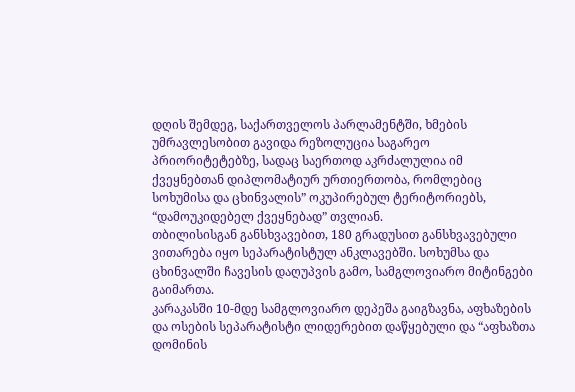დღის შემდეგ, საქართველოს პარლამენტში, ხმების უმრავლესობით გავიდა რეზოლუცია საგარეო პრიორიტეტებზე, სადაც საერთოდ აკრძალულია იმ ქვეყნებთან დიპლომატიურ ურთიერთობა, რომლებიც სოხუმისა და ცხინვალის” ოკუპირებულ ტერიტორიებს, “დამოუკიდებელ ქვეყნებად” თვლიან.
თბილისისგან განსხვავებით, 180 გრადუსით განსხვავებული ვითარება იყო სეპარატისტულ ანკლავებში. სოხუმსა და ცხინვალში ჩავესის დაღუპვის გამო, სამგლოვიარო მიტინგები გაიმართა.
კარაკასში 10-მდე სამგლოვიარო დეპეშა გაიგზავნა, აფხაზების და ოსების სეპარატისტი ლიდერებით დაწყებული და “აფხაზთა დომინის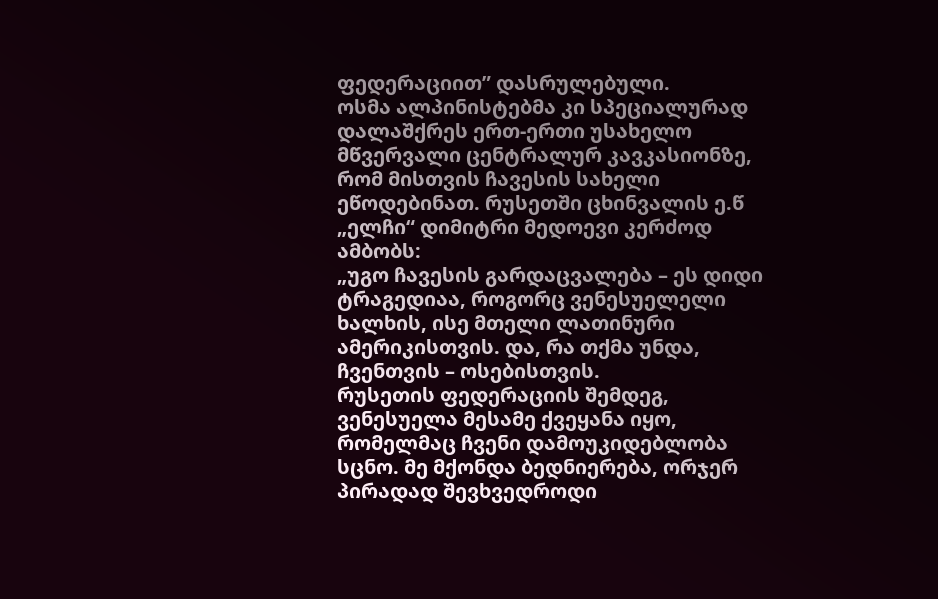ფედერაციით” დასრულებული.
ოსმა ალპინისტებმა კი სპეციალურად დალაშქრეს ერთ-ერთი უსახელო მწვერვალი ცენტრალურ კავკასიონზე, რომ მისთვის ჩავესის სახელი ეწოდებინათ. რუსეთში ცხინვალის ე.წ „ელჩი“ დიმიტრი მედოევი კერძოდ ამბობს:
„უგო ჩავესის გარდაცვალება – ეს დიდი ტრაგედიაა, როგორც ვენესუელელი ხალხის, ისე მთელი ლათინური ამერიკისთვის. და, რა თქმა უნდა, ჩვენთვის – ოსებისთვის.
რუსეთის ფედერაციის შემდეგ, ვენესუელა მესამე ქვეყანა იყო, რომელმაც ჩვენი დამოუკიდებლობა სცნო. მე მქონდა ბედნიერება, ორჯერ პირადად შევხვედროდი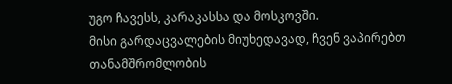უგო ჩავესს, კარაკასსა და მოსკოვში.
მისი გარდაცვალების მიუხედავად, ჩვენ ვაპირებთ თანამშრომლობის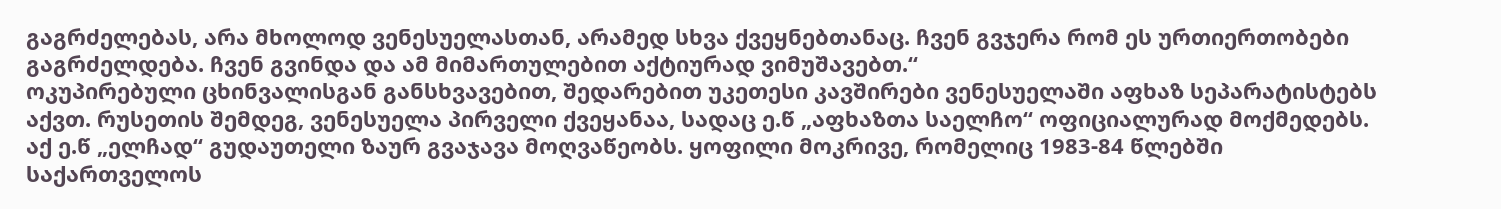გაგრძელებას, არა მხოლოდ ვენესუელასთან, არამედ სხვა ქვეყნებთანაც. ჩვენ გვჯერა რომ ეს ურთიერთობები გაგრძელდება. ჩვენ გვინდა და ამ მიმართულებით აქტიურად ვიმუშავებთ.“
ოკუპირებული ცხინვალისგან განსხვავებით, შედარებით უკეთესი კავშირები ვენესუელაში აფხაზ სეპარატისტებს აქვთ. რუსეთის შემდეგ, ვენესუელა პირველი ქვეყანაა, სადაც ე.წ „აფხაზთა საელჩო“ ოფიციალურად მოქმედებს.
აქ ე.წ „ელჩად“ გუდაუთელი ზაურ გვაჯავა მოღვაწეობს. ყოფილი მოკრივე, რომელიც 1983-84 წლებში საქართველოს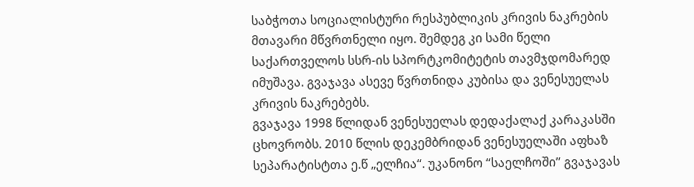საბჭოთა სოციალისტური რესპუბლიკის კრივის ნაკრების მთავარი მწვრთნელი იყო. შემდეგ კი სამი წელი საქართველოს სსრ-ის სპორტკომიტეტის თავმჯდომარედ იმუშავა. გვაჯავა ასევე წვრთნიდა კუბისა და ვენესუელას კრივის ნაკრებებს.
გვაჯავა 1998 წლიდან ვენესუელას დედაქალაქ კარაკასში ცხოვრობს. 2010 წლის დეკემბრიდან ვენესუელაში აფხაზ სეპარატისტთა ე.წ „ელჩია“. უკანონო “საელჩოში” გვაჯავას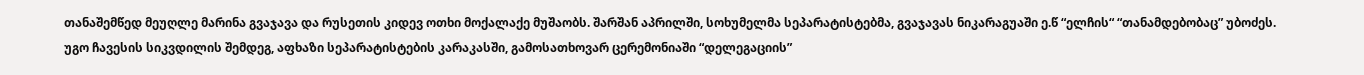თანაშემწედ მეუღლე მარინა გვაჯავა და რუსეთის კიდევ ოთხი მოქალაქე მუშაობს. შარშან აპრილში, სოხუმელმა სეპარატისტებმა, გვაჯავას ნიკარაგუაში ე.წ “ელჩის“ “თანამდებობაც” უბოძეს.
უგო ჩავესის სიკვდილის შემდეგ, აფხაზი სეპარატისტების კარაკასში, გამოსათხოვარ ცერემონიაში “დელეგაციის”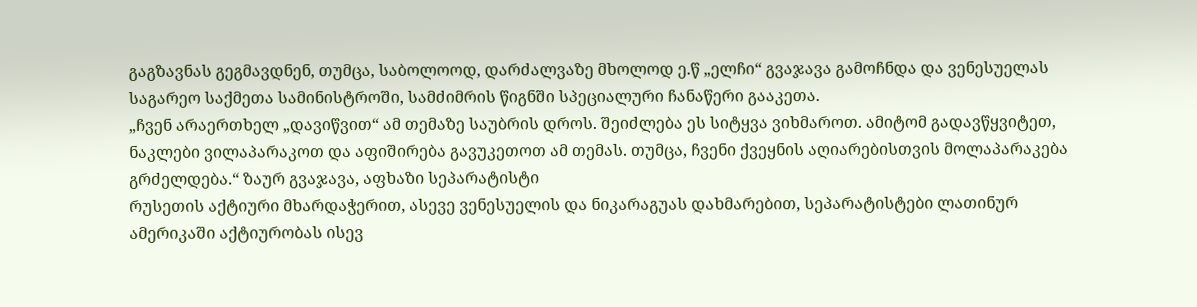გაგზავნას გეგმავდნენ, თუმცა, საბოლოოდ, დარძალვაზე მხოლოდ ე.წ „ელჩი“ გვაჯავა გამოჩნდა და ვენესუელას საგარეო საქმეთა სამინისტროში, სამძიმრის წიგნში სპეციალური ჩანაწერი გააკეთა.
„ჩვენ არაერთხელ „დავიწვით“ ამ თემაზე საუბრის დროს. შეიძლება ეს სიტყვა ვიხმაროთ. ამიტომ გადავწყვიტეთ, ნაკლები ვილაპარაკოთ და აფიშირება გავუკეთოთ ამ თემას. თუმცა, ჩვენი ქვეყნის აღიარებისთვის მოლაპარაკება გრძელდება.“ ზაურ გვაჯავა, აფხაზი სეპარატისტი
რუსეთის აქტიური მხარდაჭერით, ასევე ვენესუელის და ნიკარაგუას დახმარებით, სეპარატისტები ლათინურ ამერიკაში აქტიურობას ისევ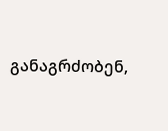განაგრძობენ,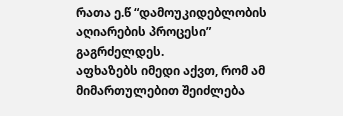რათა ე.წ “დამოუკიდებლობის აღიარების პროცესი” გაგრძელდეს.
აფხაზებს იმედი აქვთ, რომ ამ მიმართულებით შეიძლება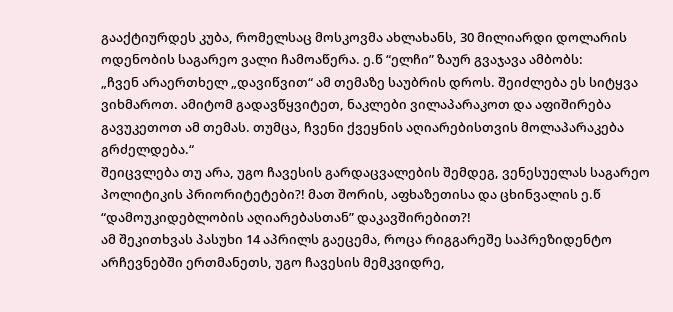გააქტიურდეს კუბა, რომელსაც მოსკოვმა ახლახანს, 30 მილიარდი დოლარის ოდენობის საგარეო ვალი ჩამოაწერა. ე.წ “ელჩი” ზაურ გვაჯავა ამბობს:
„ჩვენ არაერთხელ „დავიწვით“ ამ თემაზე საუბრის დროს. შეიძლება ეს სიტყვა ვიხმაროთ. ამიტომ გადავწყვიტეთ, ნაკლები ვილაპარაკოთ და აფიშირება გავუკეთოთ ამ თემას. თუმცა, ჩვენი ქვეყნის აღიარებისთვის მოლაპარაკება გრძელდება.“
შეიცვლება თუ არა, უგო ჩავესის გარდაცვალების შემდეგ, ვენესუელას საგარეო პოლიტიკის პრიორიტეტები?! მათ შორის, აფხაზეთისა და ცხინვალის ე.წ “დამოუკიდებლობის აღიარებასთან” დაკავშირებით?!
ამ შეკითხვას პასუხი 14 აპრილს გაეცემა, როცა რიგგარეშე საპრეზიდენტო არჩევნებში ერთმანეთს, უგო ჩავესის მემკვიდრე,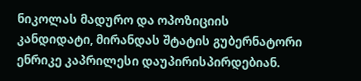ნიკოლას მადურო და ოპოზიციის კანდიდატი, მირანდას შტატის გუბერნატორი ენრიკე კაპრილესი დაუპირისპირდებიან.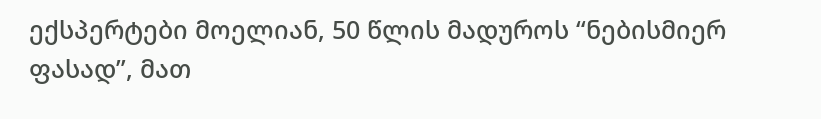ექსპერტები მოელიან, 50 წლის მადუროს “ნებისმიერ ფასად”, მათ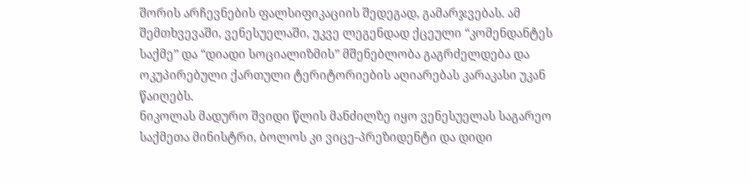შორის არჩევნების ფალსიფიკაციის შედეგად, გამარჯვებას. ამ შემთხვევაში, ვენესუელაში, უკვე ლეგენდად ქცეული “კომენდანტეს საქმე” და “დიადი სოციალიზმის” მშენებლობა გაგრძელდება და ოკუპირებული ქართული ტერიტორიების აღიარებას კარაკასი უკან წაიღებს.
ნიკოლას მადურო შვიდი წლის მანძილზე იყო ვენესუელას საგარეო საქმეთა მინისტრი, ბოლოს კი ვიცე-პრეზიდენტი და დიდი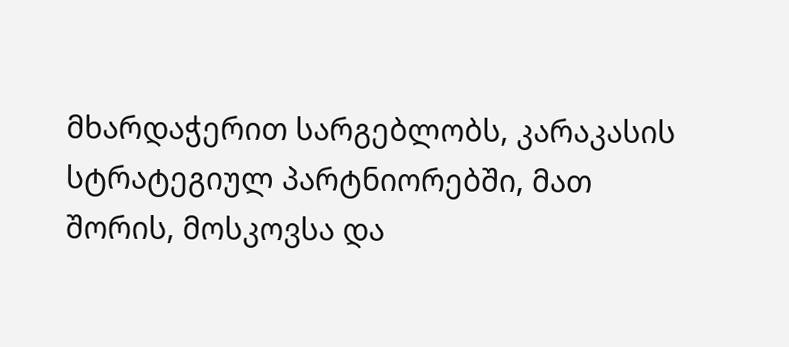მხარდაჭერით სარგებლობს, კარაკასის სტრატეგიულ პარტნიორებში, მათ შორის, მოსკოვსა და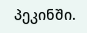პეკინში.